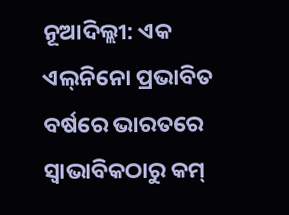ନୂଆଦିଲ୍ଲୀ: ଏକ ଏଲ୍‌ନିନୋ ପ୍ରଭାବିତ ବର୍ଷରେ ଭାରତରେ ସ୍ୱାଭାବିକଠାରୁ କମ୍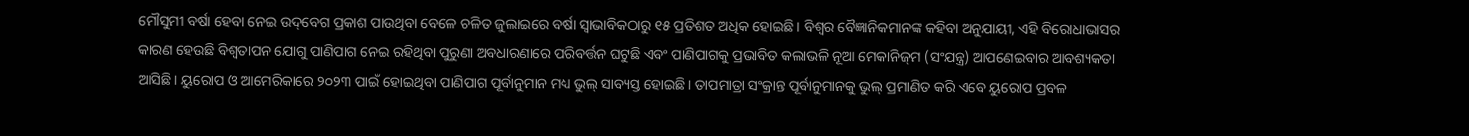ମୌସୁମୀ ବର୍ଷା ହେବା ନେଇ ଉଦ୍‌ବେଗ ପ୍ରକାଶ ପାଉଥିବା ବେଳେ ଚଳିତ ଜୁଲାଇରେ ବର୍ଷା ସ୍ୱାଭାବିକଠାରୁ ୧୫ ପ୍ରତିଶତ ଅଧିକ ହୋଇଛି। ବିଶ୍ବର ବୈଜ୍ଞାନିକମାନଙ୍କ କହିବା ଅନୁଯାୟୀ, ଏହି ବିରୋଧାଭାସର କାରଣ ହେଉଛି ବିଶ୍ୱତାପନ ଯୋଗୁ ପାଣିପାଗ ନେଇ ରହିଥିବା ପୁରୁଣା ଅବଧାରଣାରେ ପରିବର୍ତ୍ତନ ଘଟୁଛି ଏବଂ ପାଣିପାଗକୁ ପ୍ରଭାବିତ କଲାଭଳି ନୂଆ ମେକାନିଜ୍‌ମ (ସଂଯନ୍ତ୍ର) ଆପଣେଇବାର ଆବଶ୍ୟକତା ଆସିଛି। ୟୁରୋପ ଓ ଆମେରିକାରେ ୨୦୨୩ ପାଇଁ ହୋଇଥିବା ପାଣିପାଗ ପୂର୍ବାନୁମାନ ମଧ୍ୟ ଭୁଲ୍‌ ସାବ୍ୟସ୍ତ ହୋଇଛି। ତାପମାତ୍ରା ସଂକ୍ରାନ୍ତ ପୂର୍ବାନୁମାନକୁ ଭୁଲ୍‌ ପ୍ରମାଣିତ କରି ଏବେ ୟୁରୋପ ପ୍ରବଳ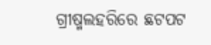ଗ୍ରୀଷ୍ମଲହରିରେ ଛଟପଟ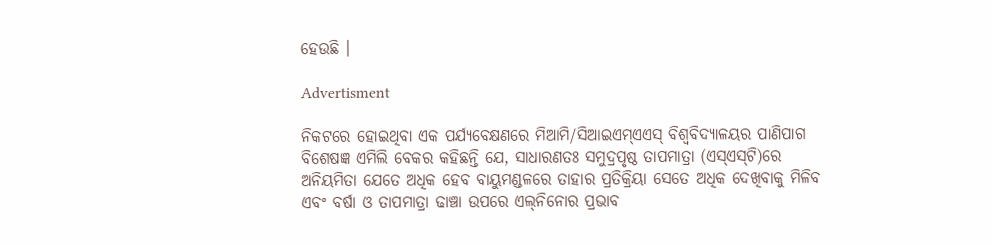ହେଉଛି ।

Advertisment

ନିକଟରେ ହୋଇଥିବା ଏକ ପର୍ଯ୍ୟବେକ୍ଷଣରେ ମିଆମି/ସିଆଇଏମ୍‌ଏଏସ୍ ବିଶ୍ୱବିଦ୍ୟାଳୟର ପାଣିପାଗ ବିଶେଷଜ୍ଞ ଏମିଲି ବେକର କହିଛନ୍ତି ଯେ, ସାଧାରଣତଃ ସମୁଦ୍ରପୃଷ୍ଠ ତାପମାତ୍ରା (ଏସ୍‌ଏସ୍‌ଟି)ରେ ଅନିୟମିତା ଯେତେ‌ ଅଧିକ ହେବ ବାୟୁମଣ୍ଡଳରେ ତାହାର ପ୍ରତିକ୍ରିୟା ସେତେ ଅଧିକ ଦେଖିବାକୁ ମିଳିବ ଏବଂ ବର୍ଷା ଓ ତାପମାତ୍ରା ଢାଞ୍ଚା ଉପରେ ଏଲ୍‌ନିନୋର ପ୍ରଭାବ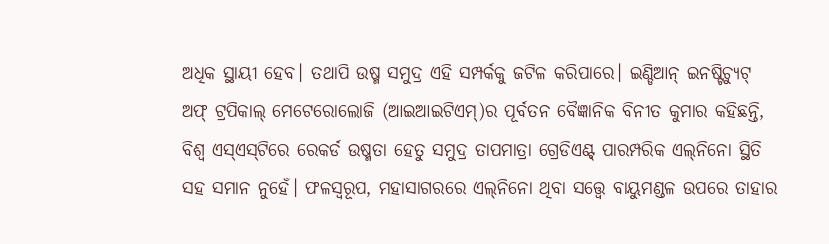ଅଧିକ ସ୍ଥାୟୀ ହେବ। ତଥାପି ଉଷ୍ମ ସମୁଦ୍ର ଏହି ସମ୍ପର୍କକୁ ଜଟିଳ କରିପାରେ। ଇଣ୍ଡିଆନ୍ ଇନଷ୍ଟିଚ୍ୟୁଟ୍ ଅଫ୍ ଟ୍ରପିକାଲ୍ ମେଟେରୋଲୋଜି (ଆଇଆଇଟିଏମ୍)ର ପୂର୍ବତନ ବୈଜ୍ଞାନିକ ବିନୀତ କୁମାର କହିଛନ୍ତି, ବିଶ୍ୱ ଏସ୍‌ଏସ୍‌ଟିରେ ରେକର୍ଡ ଉଷ୍ମତା ହେତୁ ସମୁଦ୍ର ତାପମାତ୍ରା ଗ୍ରେଡିଏଣ୍ଟ୍ ପାରମ୍ପରିକ ଏଲ୍‌ନିନୋ ସ୍ଥିତି ସହ ସମାନ ନୁହେଁ। ଫଳସ୍ୱରୂପ, ମହାସାଗରରେ ଏଲ୍‌ନିନୋ ଥିବା ସ‌ତ୍ତ୍ବେ ବାୟୁମଣ୍ଡଳ ଉପରେ ତାହାର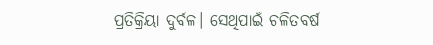ପ୍ରତିକ୍ରିୟା ଦୁର୍ବଳ। ସେଥିପାଇଁ ଚଳିତବର୍ଷ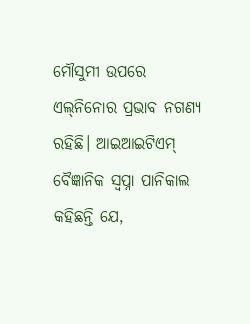ମୌସୁମୀ ଉପରେ ଏଲ୍‌ନିନୋର ପ୍ରଭାବ ନଗଣ୍ୟ ରହିଛି। ଆଇଆଇଟିଏମ୍ ବୈଜ୍ଞାନିକ ସ୍ବପ୍ନା ପାନିକାଲ କହିଛନ୍ତି ଯେ,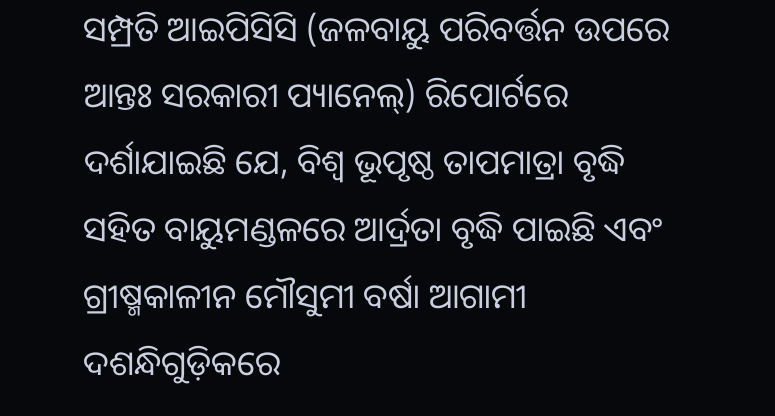ସମ୍ପ୍ରତି ଆଇପିସିସି (ଜଳବାୟୁ ପରିବର୍ତ୍ତନ ଉପରେ ଆନ୍ତଃ ସରକାରୀ ପ୍ୟାନେଲ୍) ରିପୋର୍ଟରେ ଦର୍ଶାଯାଇଛି ଯେ, ବିଶ୍ବ ଭୂପୃଷ୍ଠ ତାପମାତ୍ରା ବୃଦ୍ଧି ସହିତ ବାୟୁମଣ୍ଡଳରେ ଆର୍ଦ୍ରତା ବୃଦ୍ଧି ପାଇଛି ଏବଂ ଗ୍ରୀଷ୍ମକାଳୀନ ମୌସୁମୀ ବର୍ଷା ଆଗାମୀ ଦଶନ୍ଧିଗୁଡ଼ିକରେ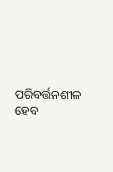ପରିବର୍ତ୍ତନଶୀଳ ହେବ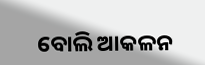ବୋଲି ଆକଳନ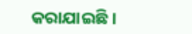କରାଯାଇଛି।